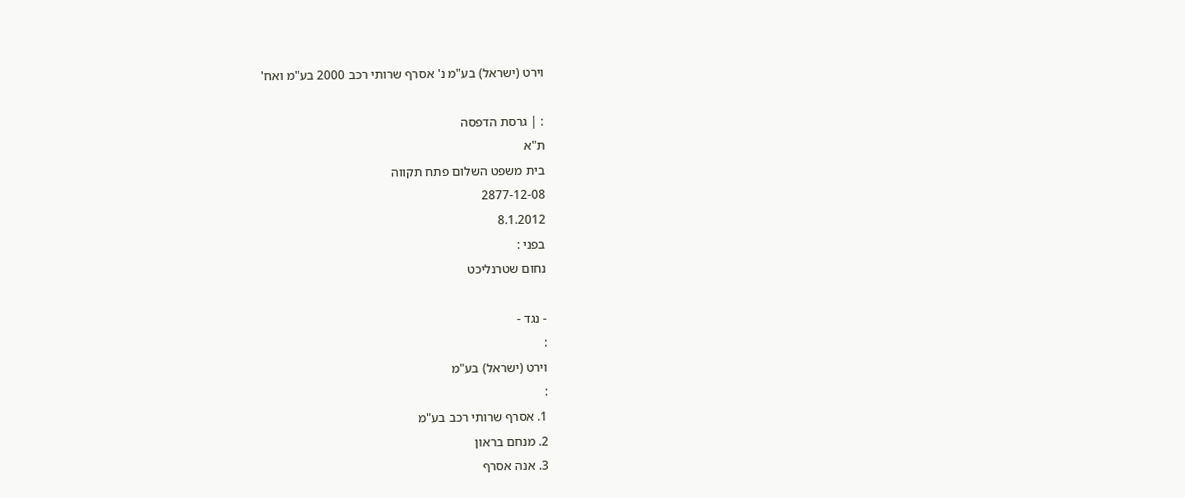וירט (ישראל) בע"מ נ' אסרף שרותי רכב 2000 בע"מ ואח'

: | גרסת הדפסה
ת"א
בית משפט השלום פתח תקווה
2877-12-08
8.1.2012
בפני :
נחום שטרנליכט

- נגד -
:
וירט (ישראל) בע"מ
:
1. אסרף שרותי רכב בע"מ
2. מנחם בראון
3. אנה אסרף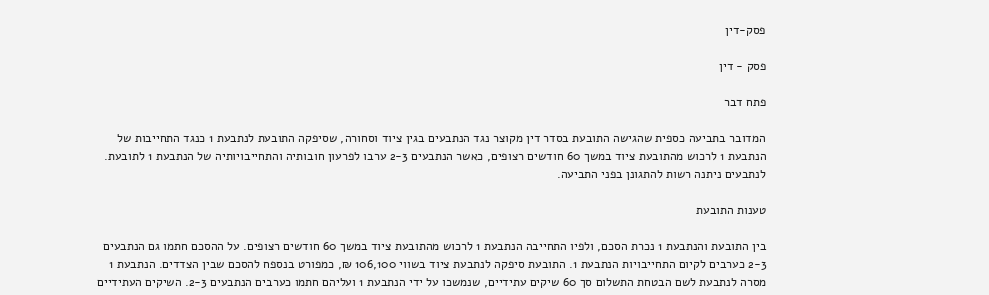פסק-דין

פסק - דין

פתח דבר

המדובר בתביעה כספית שהגישה התובעת בסדר דין מקוצר נגד הנתבעים בגין ציוד וסחורה, שסיפקה התובעת לנתבעת 1 כנגד התחייבות של הנתבעת 1 לרכוש מהתובעת ציוד במשך 60 חודשים רצופים, כאשר הנתבעים 2-3 ערבו לפרעון חובותיה והתחייבויותיה של הנתבעת 1 לתובעת. לנתבעים ניתנה רשות להתגונן בפני התביעה.

טענות התובעת

בין התובעת והנתבעת 1 נכרת הסכם, ולפיו התחייבה הנתבעת 1 לרכוש מהתובעת ציוד במשך 60 חודשים רצופים. על ההסכם חתמו גם הנתבעים 2-3 כערבים לקיום התחייבויות הנתבעת 1. התובעת סיפקה לנתבעת ציוד בשווי 106,100 ₪, כמפורט בנספח להסכם שבין הצדדים. הנתבעת 1 מסרה לנתבעת לשם הבטחת התשלום סך 60 שיקים עתידיים, שנמשכו על ידי הנתבעת 1 ועליהם חתמו כערבים הנתבעים 2-3. השיקים העתידיים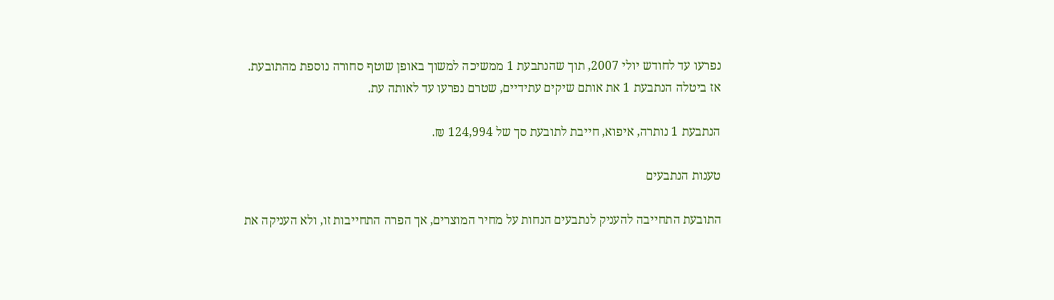נפרעו עד לחודש יולי 2007, תוך שהנתבעת 1 ממשיכה למשוך באופן שוטף סחורה נוספת מהתובעת. אז ביטלה הנתבעת 1 את אותם שיקים עתידיים, שטרם נפרעו עד לאותה עת.

הנתבעת 1 נותרה, איפוא, חייבת לתובעת סך של 124,994 ₪.

טענות הנתבעים

התובעת התחייבה להעניק לנתבעים הנחות על מחיר המוצרים, אך הפרה התחייבות זו, ולא העניקה את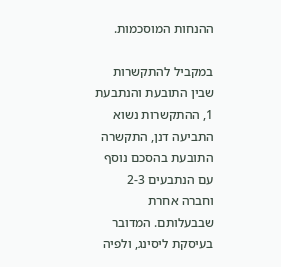ההנחות המוסכמות.

במקביל להתקשרות שבין התובעת והנתבעת 1, ההתקשרות נשוא התביעה דנן, התקשרה התובעת בהסכם נוסף עם הנתבעים 2-3 וחברה אחרת שבבעלותם. המדובר בעיסקת ליסינג, ולפיה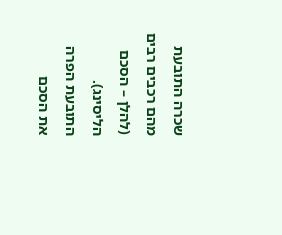שכרה התובעת מהם רכבים רבים (להלן – הסכם הליסינג). התובעת הפרה את הסכם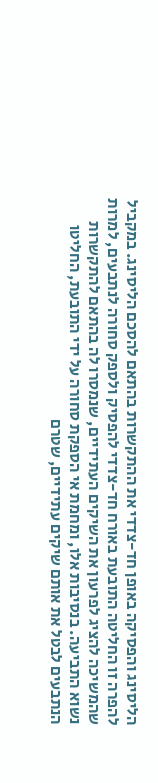הליסינג והפסיקה באופן חד-צדדי את ההתקשרות בהתאם להסכם הליסינג. במקביל להפרה זו החליטה התובעת באורח חד-צדדי להפסיק ולספק סחורה לנתבעים, למרות שהמשיכה להציג לפרעון את השיקים העתידיים, שנמסרו לה בהתאם להתקשרות נשוא התביעה. בנסיבות אלו, ומחמת אי הספקת סחורה על ידי התובעת, החליטו הנתבעים לבטל את אותם שיקים עתידיים, שטרם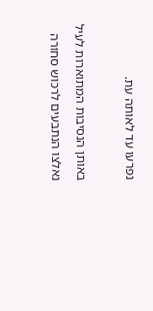נפרעו עד לאותה עת.

באותן הנסיבות המתוארות לעיל נאלצו הנתבעים לרכוש סחורה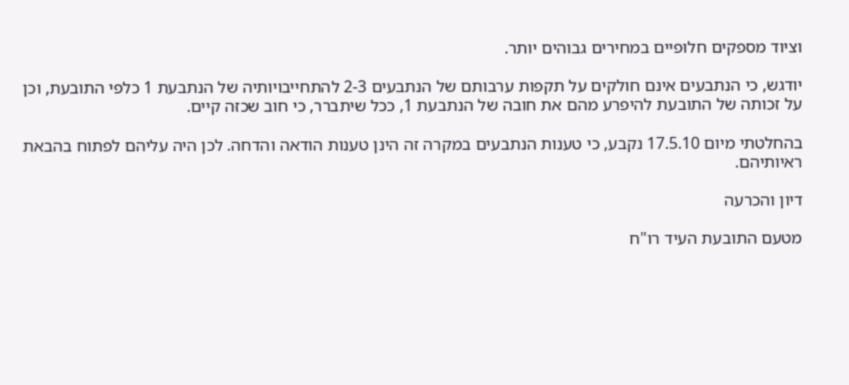וציוד מספקים חלופיים במחירים גבוהים יותר.

יודגש, כי הנתבעים אינם חולקים על תקפות ערבותם של הנתבעים 2-3 להתחייבויותיה של הנתבעת 1 כלפי התובעת, וכן על זכותה של התובעת להיפרע מהם את חובה של הנתבעת 1, ככל שיתברר, כי חוב שכזה קיים.

בהחלטתי מיום 17.5.10 נקבע, כי טענות הנתבעים במקרה זה הינן טענות הודאה והדחה. לכן היה עליהם לפתוח בהבאת ראיותיהם.

דיון והכרעה

מטעם התובעת העיד רו"ח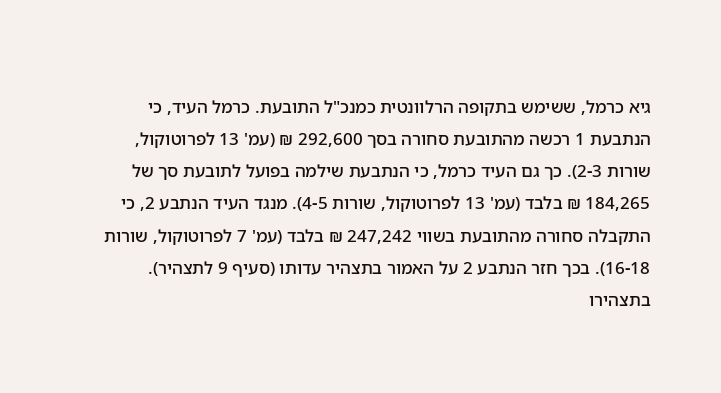גיא כרמל, ששימש בתקופה הרלוונטית כמנכ"ל התובעת. כרמל העיד, כי הנתבעת 1 רכשה מהתובעת סחורה בסך 292,600 ₪ (עמ' 13 לפרוטוקול, שורות 2-3). כך גם העיד כרמל, כי הנתבעת שילמה בפועל לתובעת סך של 184,265 ₪ בלבד (עמ' 13 לפרוטוקול, שורות 4-5). מנגד העיד הנתבע 2, כי התקבלה סחורה מהתובעת בשווי 247,242 ₪ בלבד (עמ' 7 לפרוטוקול, שורות 16-18). בכך חזר הנתבע 2 על האמור בתצהיר עדותו (סעיף 9 לתצהיר). בתצהירו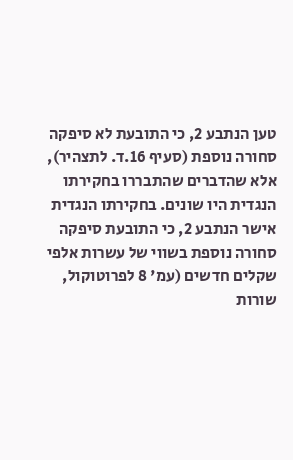טען הנתבע 2, כי התובעת לא סיפקה סחורה נוספת (סעיף 16.ד. לתצהיר), אלא שהדברים שהתבררו בחקירתו הנגדית היו שונים. בחקירתו הנגדית אישר הנתבע 2, כי התובעת סיפקה סחורה נוספת בשווי של עשרות אלפי שקלים חדשים (עמ' 8 לפרוטוקול, שורות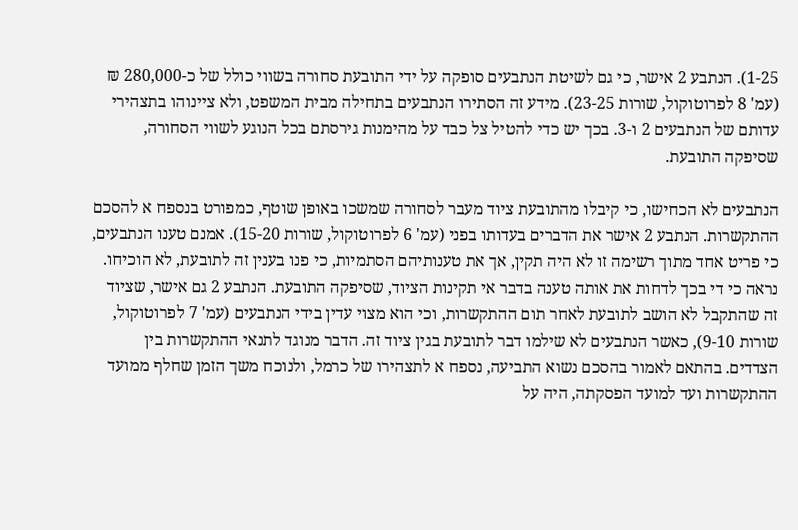1-25). הנתבע 2 אישר, כי גם לשיטת הנתבעים סופקה על ידי התובעת סחורה בשווי כולל של כ-280,000 ₪ (עמ' 8 לפרוטוקול, שורות 23-25). מידע זה הסתירו הנתבעים בתחילה מבית המשפט, ולא ציינוהו בתצהירי עדותם של הנתבעים 2 ו-3. בכך יש כדי להטיל צל כבד על מהימנות גירסתם בכל הנוגע לשווי הסחורה, שסיפקה התובעת.

הנתבעים לא הכחישו, כי קיבלו מהתובעת ציוד מעבר לסחורה שמשכו באופן שוטף, כמפורט בנספח א להסכם ההתקשרות. הנתבע 2 אישר את הדברים בעדותו בפני (עמ' 6 לפרוטוקול, שורות 15-20). אמנם טענו הנתבעים, כי פריט אחד מתוך רשימה זו לא היה תקין, אך את טענותיהם הסתמיות, כי פנו בענין זה לתובעת, לא הוכיחו. נראה כי די בכך לדחות את אותה טענה בדבר אי תקינות הציוד, שסיפקה התובעת. הנתבע 2 גם אישר, שציוד זה שהתקבל לא הושב לתובעת לאחר תום ההתקשרות, וכי הוא מצוי עדין בידי הנתבעים (עמ' 7 לפרוטוקול, שורות 9-10), כאשר הנתבעים לא שילמו דבר לתובעת בגין ציוד זה. הדבר מנוגד לתנאי ההתקשרות בין הצדדים. בהתאם לאמור בהסכם נשוא התביעה, נספח א לתצהירו של כרמל, ולנוכח משך הזמן שחלף ממועד ההתקשרות ועד למועד הפסקתה, היה על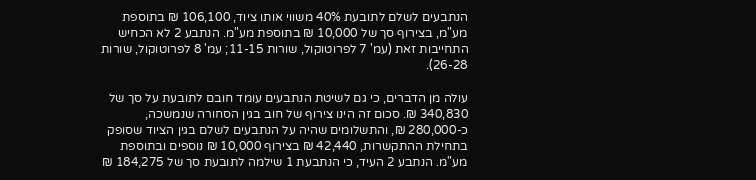הנתבעים לשלם לתובעת 40% משווי אותו ציוד, 106,100 ₪ בתוספת מע"מ, בצירוף סך של 10,000 ₪ בתוספת מע"מ. הנתבע 2 לא הכחיש התחייבות זאת (עמ' 7 לפרוטוקול, שורות 11-15; עמ' 8 לפרוטוקול, שורות 26-28).

עולה מן הדברים, כי גם לשיטת הנתבעים עומד חובם לתובעת על סך של 340,830 ₪. סכום זה הינו צירוף של חוב בגין הסחורה שנמשכה, כ-280,000 ₪, והתשלומים שהיה על הנתבעים לשלם בגין הציוד שסופק בתחילת ההתקשרות, 42,440 ₪ בצירוף 10,000 ₪ נוספים ובתוספת מע"מ. הנתבע 2 העיד, כי הנתבעת 1 שילמה לתובעת סך של 184,275 ₪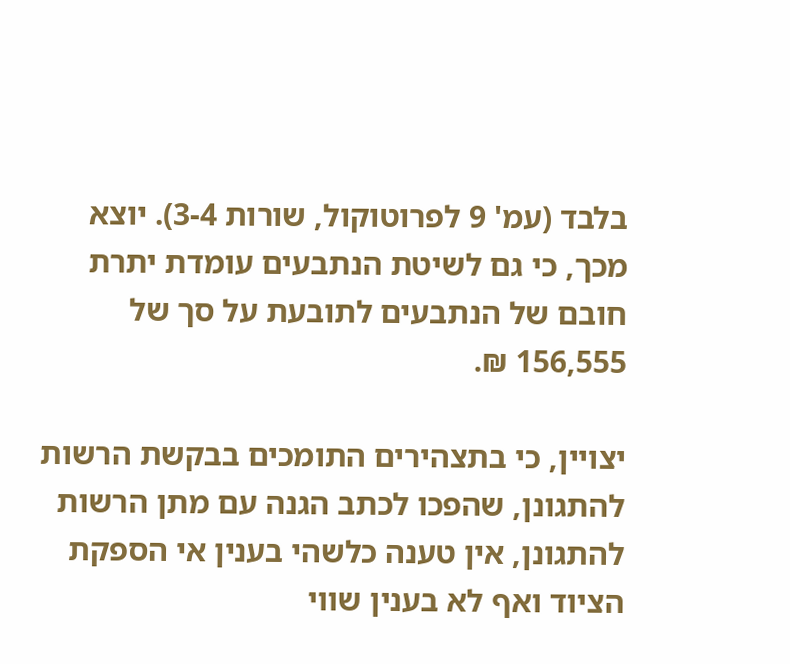בלבד (עמ' 9 לפרוטוקול, שורות 3-4). יוצא מכך, כי גם לשיטת הנתבעים עומדת יתרת חובם של הנתבעים לתובעת על סך של 156,555 ₪.

יצויין, כי בתצהירים התומכים בבקשת הרשות להתגונן, שהפכו לכתב הגנה עם מתן הרשות להתגונן, אין טענה כלשהי בענין אי הספקת הציוד ואף לא בענין שווי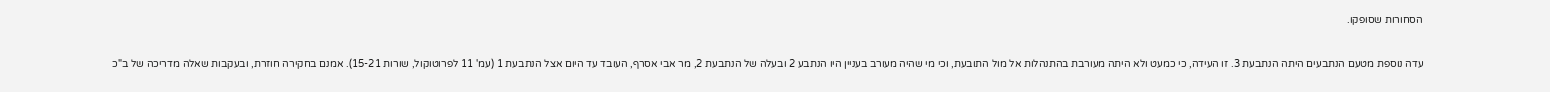הסחורות שסופקו.

עדה נוספת מטעם הנתבעים היתה הנתבעת 3. זו העידה, כי כמעט ולא היתה מעורבת בהתנהלות אל מול התובעת, וכי מי שהיה מעורב בעניין היו הנתבע 2 ובעלה של הנתבעת 2, מר אבי אסרף, העובד עד היום אצל הנתבעת 1 (עמ' 11 לפרוטוקול, שורות 15-21). אמנם בחקירה חוזרת, ובעקבות שאלה מדריכה של ב"כ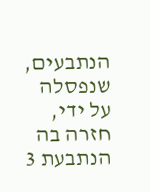הנתבעים, שנפסלה על ידי, חזרה בה הנתבעת 3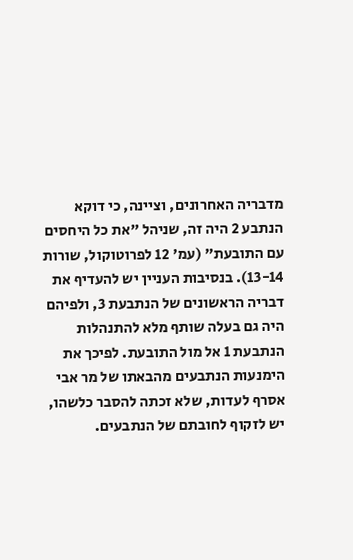מדבריה האחרונים, וציינה, כי דוקא הנתבע 2 היה זה, שניהל "את כל היחסים עם התובעת" (עמ' 12 לפרוטוקול, שורות 13-14). בנסיבות העניין יש להעדיף את דבריה הראשונים של הנתבעת 3, ולפיהם היה גם בעלה שותף מלא להתנהלות הנתבעת 1 אל מול התובעת. לפיכך את הימנעות הנתבעים מהבאתו של מר אבי אסרף לעדות, שלא זכתה להסבר כלשהו, יש לזקוף לחובתם של הנתבעים.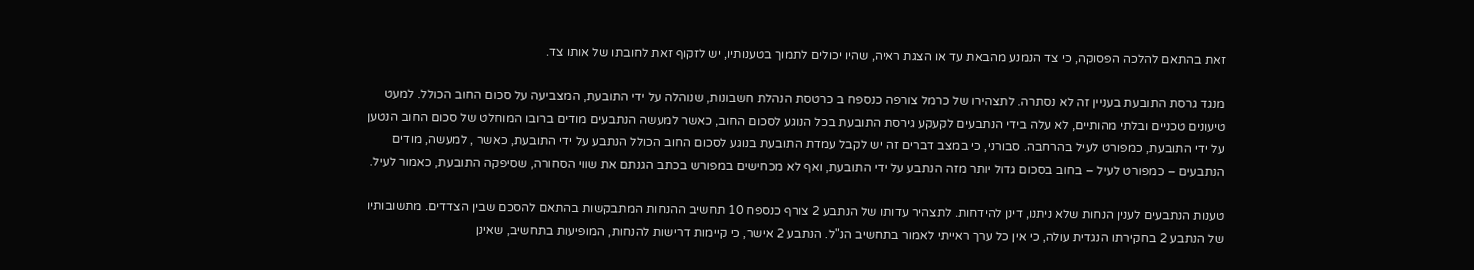זאת בהתאם להלכה הפסוקה, כי צד הנמנע מהבאת עד או הצגת ראיה, שהיו יכולים לתמוך בטענותיו, יש לזקוף זאת לחובתו של אותו צד.

מנגד גרסת התובעת בעניין זה לא נסתרה. לתצהירו של כרמל צורפה כנספח ב כרטסת הנהלת חשבונות, שנוהלה על ידי התובעת, המצביעה על סכום החוב הכולל. למעט טיעונים טכניים ובלתי מהותיים, לא עלה בידי הנתבעים לקעקע גירסת התובעת בכל הנוגע לסכום החוב, כאשר למעשה הנתבעים מודים ברובו המוחלט של סכום החוב הנטען על ידי התובעת, כמפורט לעיל בהרחבה. סבורני, כי במצב דברים זה יש לקבל עמדת התובעת בנוגע לסכום החוב הכולל הנתבע על ידי התובעת, כאשר , למעשה, מודים הנתבעים – כמפורט לעיל – בחוב בסכום גדול יותר מזה הנתבע על ידי התובעת, ואף לא מכחישים במפורש בכתב הגנתם את שווי הסחורה, שסיפקה התובעת, כאמור לעיל.

טענות הנתבעים לענין הנחות שלא ניתנו, דינן להידחות. לתצהיר עדותו של הנתבע 2 צורף כנספח 10 תחשיב ההנחות המתבקשות בהתאם להסכם שבין הצדדים. מתשובותיו של הנתבע 2 בחקירתו הנגדית עולה, כי אין כל ערך ראייתי לאמור בתחשיב הנ"ל. הנתבע 2 אישר, כי קיימות דרישות להנחות, המופיעות בתחשיב, שאינן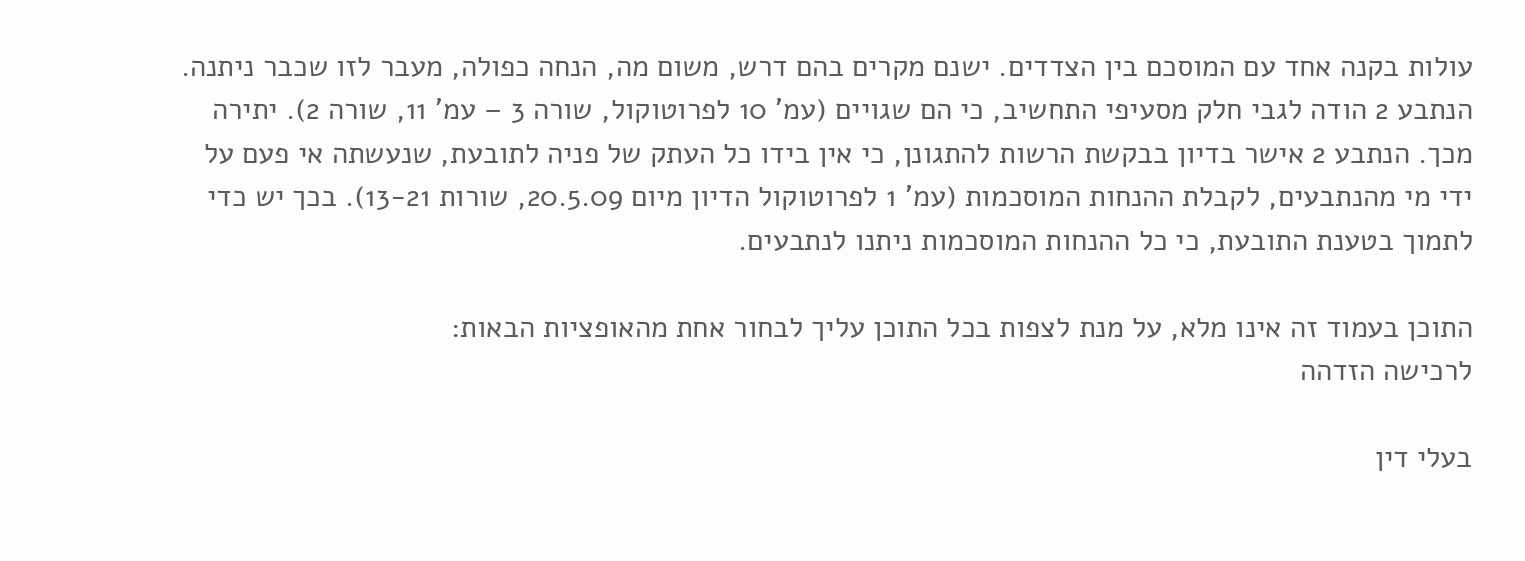עולות בקנה אחד עם המוסכם בין הצדדים. ישנם מקרים בהם דרש, משום מה, הנחה כפולה, מעבר לזו שכבר ניתנה. הנתבע 2 הודה לגבי חלק מסעיפי התחשיב, כי הם שגויים (עמ' 10 לפרוטוקול, שורה 3 – עמ' 11, שורה 2). יתירה מכך. הנתבע 2 אישר בדיון בבקשת הרשות להתגונן, כי אין בידו כל העתק של פניה לתובעת, שנעשתה אי פעם על ידי מי מהנתבעים, לקבלת ההנחות המוסכמות (עמ' 1 לפרוטוקול הדיון מיום 20.5.09, שורות 13-21). בכך יש כדי לתמוך בטענת התובעת, כי כל ההנחות המוסכמות ניתנו לנתבעים.

התוכן בעמוד זה אינו מלא, על מנת לצפות בכל התוכן עליך לבחור אחת מהאופציות הבאות:
לרכישה הזדהה

בעלי דין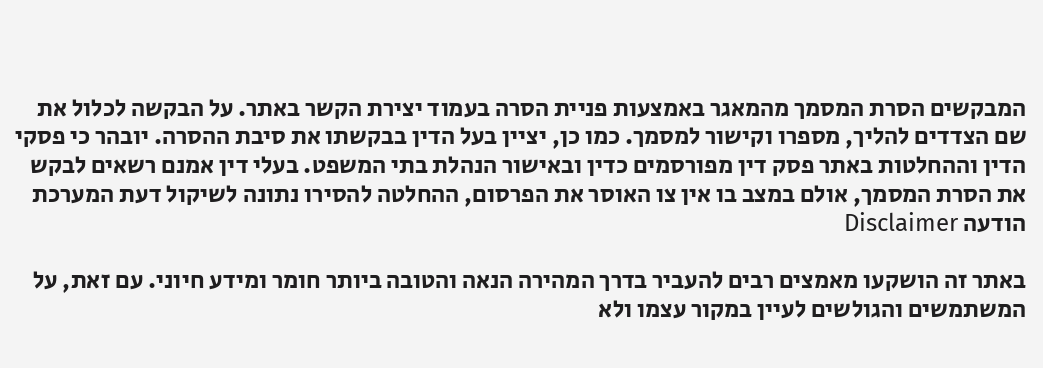המבקשים הסרת המסמך מהמאגר באמצעות פניית הסרה בעמוד יצירת הקשר באתר. על הבקשה לכלול את שם הצדדים להליך, מספרו וקישור למסמך. כמו כן, יציין בעל הדין בבקשתו את סיבת ההסרה. יובהר כי פסקי הדין וההחלטות באתר פסק דין מפורסמים כדין ובאישור הנהלת בתי המשפט. בעלי דין אמנם רשאים לבקש את הסרת המסמך, אולם במצב בו אין צו האוסר את הפרסום, ההחלטה להסירו נתונה לשיקול דעת המערכת
הודעה Disclaimer

באתר זה הושקעו מאמצים רבים להעביר בדרך המהירה הנאה והטובה ביותר חומר ומידע חיוני. עם זאת, על המשתמשים והגולשים לעיין במקור עצמו ולא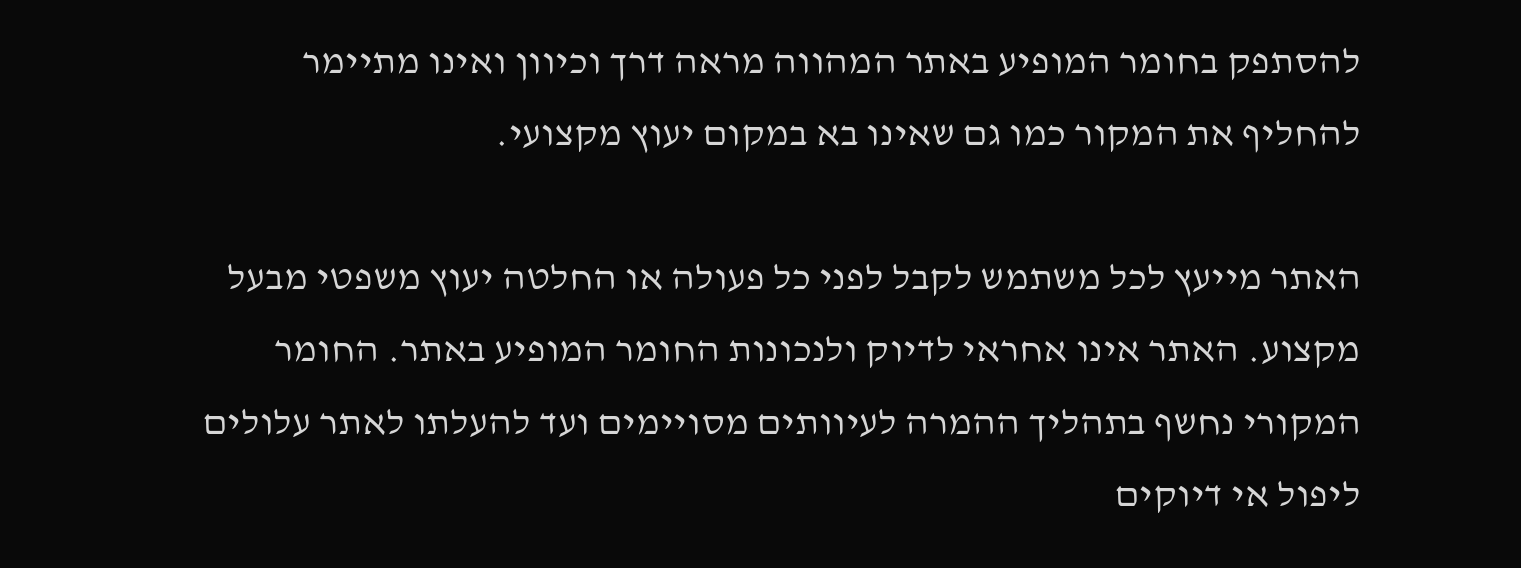להסתפק בחומר המופיע באתר המהווה מראה דרך וכיוון ואינו מתיימר להחליף את המקור כמו גם שאינו בא במקום יעוץ מקצועי.

האתר מייעץ לכל משתמש לקבל לפני כל פעולה או החלטה יעוץ משפטי מבעל מקצוע. האתר אינו אחראי לדיוק ולנכונות החומר המופיע באתר. החומר המקורי נחשף בתהליך ההמרה לעיוותים מסויימים ועד להעלתו לאתר עלולים ליפול אי דיוקים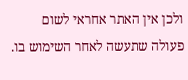ולכן אין האתר אחראי לשום פעולה שתעשה לאחר השימוש בו.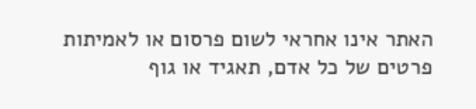האתר אינו אחראי לשום פרסום או לאמיתות פרטים של כל אדם, תאגיד או גוף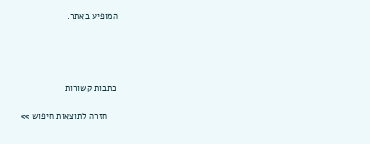המופיע באתר.




כתבות קשורות

    חזרה לתוצאות חיפוש >>